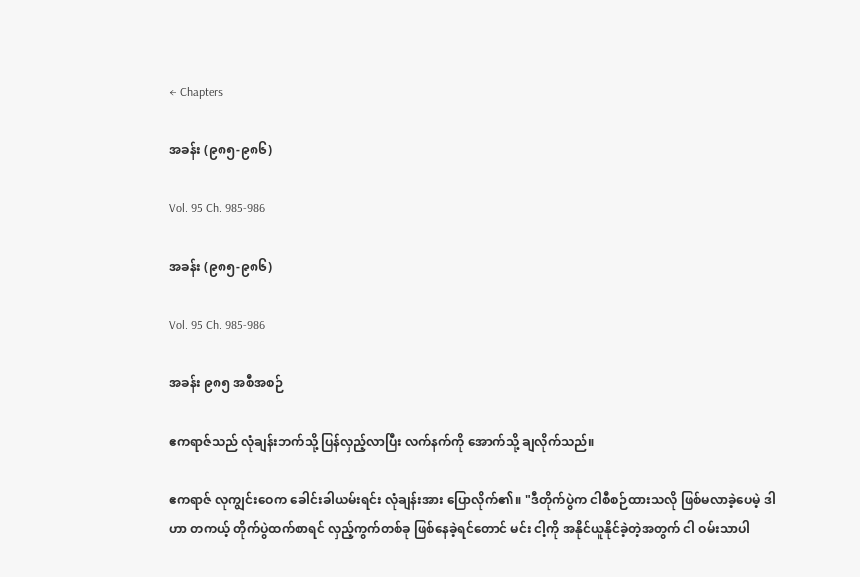← Chapters

အခန်း (၉၈၅-၉၈၆)

Vol. 95 Ch. 985-986

အခန်း (၉၈၅-၉၈၆)

Vol. 95 Ch. 985-986

အခန်း ၉၈၅ အစီအစဉ်

ဧကရာဇ်သည် လုံချန်းဘက်သို့ ပြန်လှည့်လာပြီး လက်နက်ကို အောက်သို့ ချလိုက်သည်။

ဧကရာဇ် လုကျွင်းဝေက ခေါင်းခါယမ်းရင်း လုံချန်းအား ပြောလိုက်၏။ "ဒီတိုက်ပွဲက ငါစီစဉ်ထားသလို ဖြစ်မလာခဲ့ပေမဲ့ ဒါဟာ တကယ့် တိုက်ပွဲထက်စာရင် လှည့်ကွက်တစ်ခု ဖြစ်နေခဲ့ရင်တောင် မင်း ငါ့ကို အနိုင်ယူနိုင်ခဲ့တဲ့အတွက် ငါ ဝမ်းသာပါ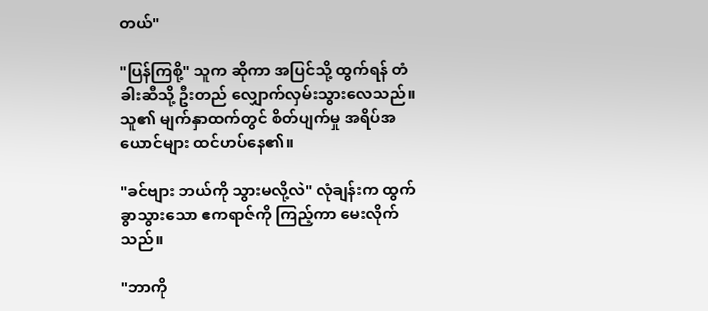တယ်"

"ပြန်ကြစို့" သူက ဆိုကာ အပြင်သို့ ထွက်ရန် တံခါးဆီသို့ ဦးတည် လျှောက်လှမ်းသွားလေသည်။ သူ၏ မျက်နှာထက်တွင် စိတ်ပျက်မှု အရိပ်အယောင်များ ထင်ဟပ်နေ၏။

"ခင်ဗျား ဘယ်ကို သွားမလို့လဲ" လုံချန်းက ထွက်ခွာသွားသော ဧကရာဇ်ကို ကြည့်ကာ မေးလိုက်သည်။

"ဘာကို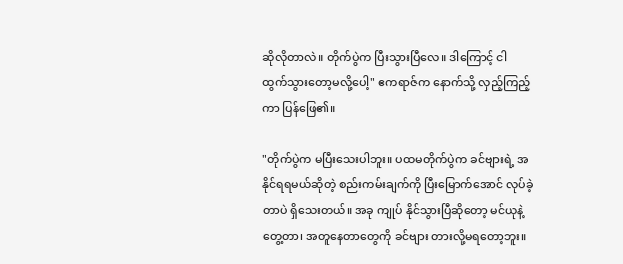ဆိုလိုတာလဲ။ တိုက်ပွဲက ပြီးသွားပြီလေ။ ဒါကြောင့် ငါ ထွက်သွားတော့မလို့ပေါ့" ဧကရာဇ်က နောက်သို့ လှည့်ကြည့်ကာ ပြန်ဖြေ၏။

"တိုက်ပွဲက မပြီးသေးပါဘူး။ ပထမတိုက်ပွဲက ခင်ဗျားရဲ့ အနိုင်ရရမယ်ဆိုတဲ့ စည်းကမ်းချက်ကို ပြီးမြောက်အောင် လုပ်ခဲ့တာပဲ ရှိသေးတယ်။ အခု ကျုပ် နိုင်သွားပြီဆိုတော့ မင်ယုနဲ့ တွေ့တာ၊ အတူနေတာတွေကို ခင်ဗျား တားလို့မရတော့ဘူး။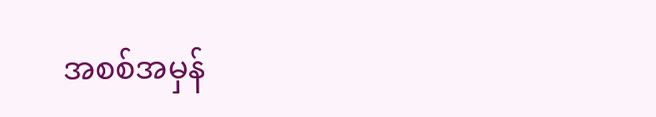အစစ်အမှန်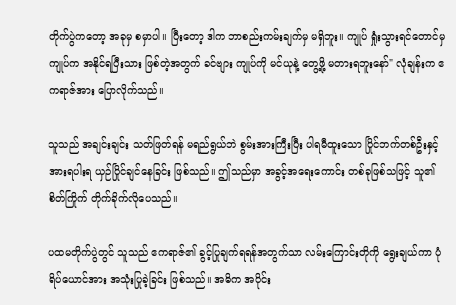တိုက်ပွဲကတော့ အခုမှ စမှာပါ။ ပြီးတော့ ဒါက ဘာစည်းကမ်းချက်မှ မရှိဘူး။ ကျုပ် ရှုံးသွားရင်တောင်မှ ကျုပ်က အနိုင်ရပြီးသား ဖြစ်တဲ့အတွက် ခင်ဗျား ကျုပ်ကို မင်ယုနဲ့ တွေ့ဖို့ မတားရဘူးနော်" လုံချန်းက ဧကရာဇ်အား ပြောလိုက်သည်။

သူသည် အချင်းချင်း သတ်ဖြတ်ရန် မရည်ရွယ်ဘဲ စွမ်းအားကြီးပြီး ပါရမီထူးသော ပြိုင်ဘက်တစ်ဦးနှင့် အားရပါးရ ယှဉ်ပြိုင်ချင်နေခြင်း ဖြစ်သည်။ ဤသည်မှာ အခွင့်အရေးကောင်း တစ်ခုဖြစ်သဖြင့် သူ၏ စိတ်ကြိုက် တိုက်ခိုက်လိုပေသည်။

ပထမတိုက်ပွဲတွင် သူသည် ဧကရာဇ်၏ ခွင့်ပြုချက်ရရန်အတွက်သာ လမ်းကြောင်းတိုကို ရွေးချယ်ကာ ပုံရိပ်ယောင်အား အသုံးပြုခဲ့ခြင်း ဖြစ်သည်။ အဓိက အပိုင်း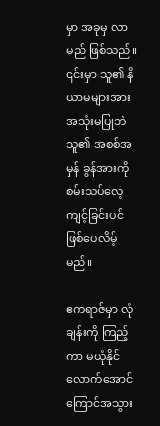မှာ အခုမှ လာမည် ဖြစ်သည်။ ၎င်းမှာ သူ၏ နိယာမများအား အသုံးမပြုဘဲ သူ၏ အစစ်အမှန် ခွန်အားကို စမ်းသပ်လေ့ကျင့်ခြင်းပင် ဖြစ်ပေလိမ့်မည်။

ဧကရာဇ်မှာ လုံချန်းကို ကြည့်ကာ မယုံနိုင်လောက်အောင် ကြောင်အသွား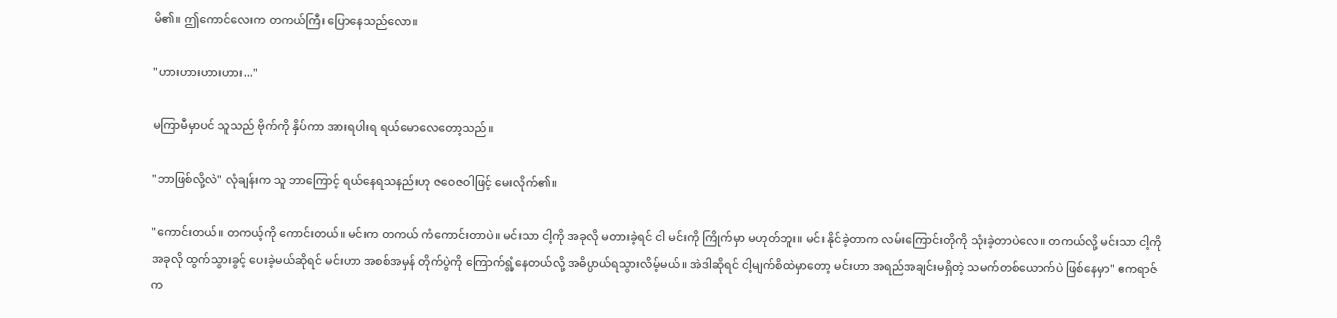မိ၏။ ဤကောင်လေးက တကယ်ကြီး ပြောနေသည်လော။

"ဟားဟားဟားဟား..."

မကြာမီမှာပင် သူသည် ဗိုက်ကို နှိပ်ကာ အားရပါးရ ရယ်မောလေတော့သည်။

"ဘာဖြစ်လို့လဲ" လုံချန်းက သူ ဘာကြောင့် ရယ်နေရသနည်းဟု ဇဝေဇဝါဖြင့် မေးလိုက်၏။

"ကောင်းတယ်။ တကယ့်ကို ကောင်းတယ်။ မင်းက တကယ် ကံကောင်းတာပဲ။ မင်းသာ ငါ့ကို အခုလို မတားခဲ့ရင် ငါ မင်းကို ကြိုက်မှာ မဟုတ်ဘူး။ မင်း နိုင်ခဲ့တာက လမ်းကြောင်းတိုကို သုံးခဲ့တာပဲလေ။ တကယ်လို့ မင်းသာ ငါ့ကို အခုလို ထွက်သွားခွင့် ပေးခဲ့မယ်ဆိုရင် မင်းဟာ အစစ်အမှန် တိုက်ပွဲကို ကြောက်ရွံ့နေတယ်လို့ အဓိပ္ပာယ်ရသွားလိမ့်မယ်။ အဲဒါဆိုရင် ငါ့မျက်စိထဲမှာတော့ မင်းဟာ အရည်အချင်းမရှိတဲ့ သမက်တစ်ယောက်ပဲ ဖြစ်နေမှာ" ဧကရာဇ်က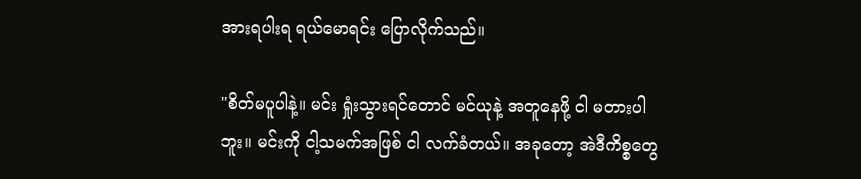အားရပါးရ ရယ်မောရင်း ပြောလိုက်သည်။

"စိတ်မပူပါနဲ့။ မင်း ရှုံးသွားရင်တောင် မင်ယုနဲ့ အတူနေဖို့ ငါ မတားပါဘူး။ မင်းကို ငါ့သမက်အဖြစ် ငါ လက်ခံတယ်။ အခုတော့ အဲဒီကိစ္စတွေ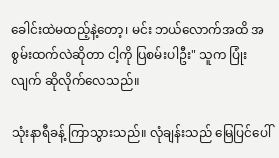ခေါင်းထဲမထည့်နဲ့တော့၊ မင်း ဘယ်လောက်အထိ အစွမ်းထက်လဲဆိုတာ ငါ့ကို ပြစမ်းပါဦး" သူက ပြုံးလျက် ဆိုလိုက်လေသည်။

သုံးနာရီခန့် ကြာသွားသည်။ လုံချန်းသည် မြေပြင်ပေါ်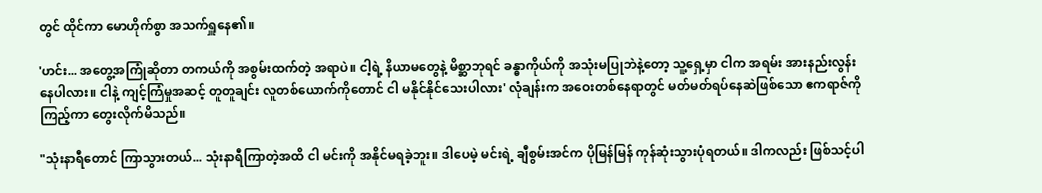တွင် ထိုင်ကာ မောဟိုက်စွာ အသက်ရှူနေ၏။

'ဟင်း... အတွေ့အကြုံဆိုတာ တကယ်ကို အစွမ်းထက်တဲ့ အရာပဲ။ ငါ့ရဲ့ နိယာမတွေနဲ့ မိစ္ဆာဘုရင် ခန္ဓာကိုယ်ကို အသုံးမပြုဘဲနဲ့တော့ သူ့ရှေ့မှာ ငါက အရမ်း အားနည်းလွန်းနေပါလား။ ငါနဲ့ ကျင့်ကြံမှုအဆင့် တူတူချင်း လူတစ်ယောက်ကိုတောင် ငါ မနိုင်နိုင်သေးပါလား' လုံချန်းက အဝေးတစ်နေရာတွင် မတ်မတ်ရပ်နေဆဲဖြစ်သော ဧကရာဇ်ကို ကြည့်ကာ တွေးလိုက်မိသည်။

"သုံးနာရီတောင် ကြာသွားတယ်... သုံးနာရီကြာတဲ့အထိ ငါ မင်းကို အနိုင်မရခဲ့ဘူး။ ဒါပေမဲ့ မင်းရဲ့ ချီစွမ်းအင်က ပိုမြန်မြန် ကုန်ဆုံးသွားပုံရတယ်။ ဒါကလည်း ဖြစ်သင့်ပါ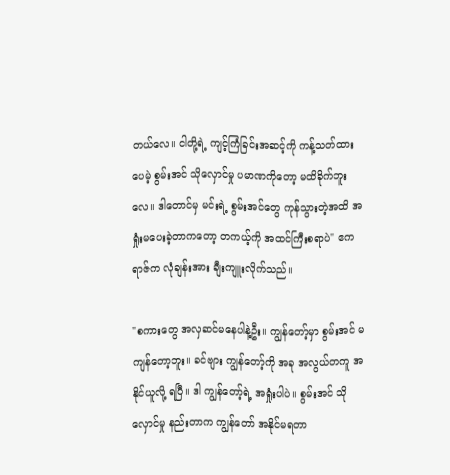တယ်လေ။ ငါတို့ရဲ့ ကျင့်ကြံခြင်းအဆင့်ကို ကန့်သတ်ထားပေမဲ့ စွမ်းအင် သိုလှောင်မှု ပမာဏကိုတော့ မထိခိုက်ဘူးလေ။ ဒါတောင်မှ မင်းရဲ့ စွမ်းအင်တွေ ကုန်သွားတဲ့အထိ အရှုံးမပေးခဲ့တာကတော့ တကယ့်ကို အထင်ကြီးစရာပဲ" ဧကရာဇ်က လုံချန်းအား ချီးကျူးလိုက်သည်။

"စကားတွေ အလှဆင်မနေပါနဲ့ဦး။ ကျွန်တော့်မှာ စွမ်းအင် မကျန်တော့ဘူး။ ခင်ဗျား ကျွန်တော့်ကို အခု အလွယ်တကူ အနိုင်ယူလို့ ရပြီ။ ဒါ ကျွန်တော့်ရဲ့ အရှုံးပါပဲ။ စွမ်းအင် သိုလှောင်မှု နည်းတာက ကျွန်တော် အနိုင်မရတာ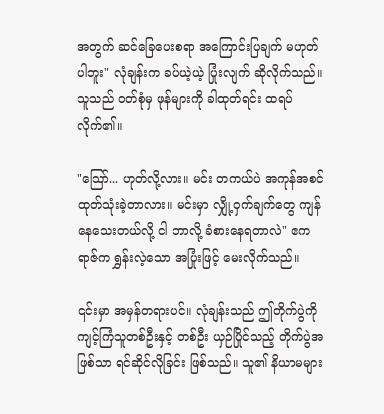အတွက် ဆင်ခြေပေးစရာ အကြောင်းပြချက် မဟုတ်ပါဘူး" လုံချန်းက ခပ်ယဲ့ယဲ့ ပြုံးလျက် ဆိုလိုက်သည်။ သူသည် ဝတ်စုံမှ ဖုန်များကို ခါထုတ်ရင်း ထရပ်လိုက်၏။

"သြော်... ဟုတ်လို့လား။ မင်း တကယ်ပဲ အကုန်အစင် ထုတ်သုံးခဲ့တာလား။ မင်းမှာ လျှို့ဝှက်ချက်တွေ ကျန်နေသေးတယ်လို့ ငါ ဘာလို့ ခံစားနေရတာလဲ" ဧကရာဇ်က ရွှန်းလဲ့သော အပြုံးဖြင့် မေးလိုက်သည်။

၎င်းမှာ အမှန်တရားပင်။ လုံချန်းသည် ဤတိုက်ပွဲကို ကျင့်ကြံသူတစ်ဦးနှင့် တစ်ဦး ယှဉ်ပြိုင်သည့် တိုက်ပွဲအဖြစ်သာ ရင်ဆိုင်လိုခြင်း ဖြစ်သည်။ သူ၏ နိယာမများ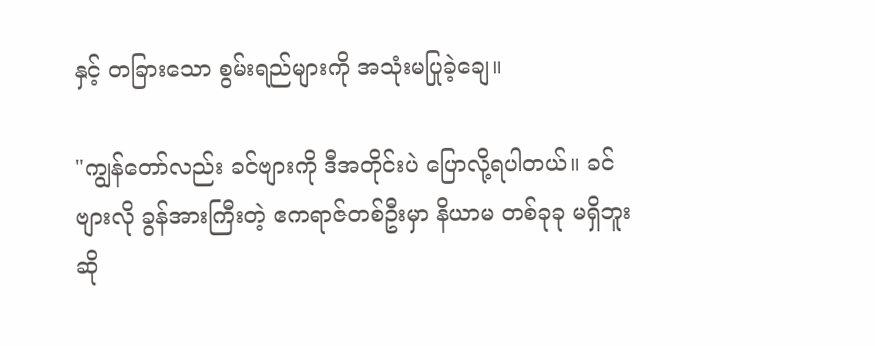နှင့် တခြားသော စွမ်းရည်များကို အသုံးမပြုခဲ့ချေ။

"ကျွန်တော်လည်း ခင်ဗျားကို ဒီအတိုင်းပဲ ပြောလို့ရပါတယ်။ ခင်ဗျားလို ခွန်အားကြီးတဲ့ ဧကရာဇ်တစ်ဦးမှာ နိယာမ တစ်ခုခု မရှိဘူးဆို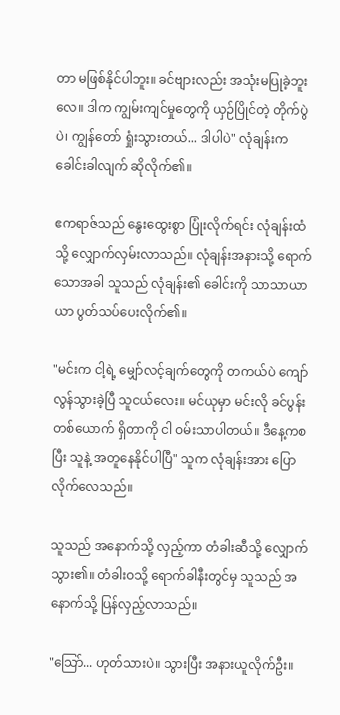တာ မဖြစ်နိုင်ပါဘူး။ ခင်ဗျားလည်း အသုံးမပြုခဲ့ဘူးလေ။ ဒါက ကျွမ်းကျင်မှုတွေကို ယှဉ်ပြိုင်တဲ့ တိုက်ပွဲပဲ၊ ကျွန်တော် ရှုံးသွားတယ်... ဒါပါပဲ" လုံချန်းက ခေါင်းခါလျက် ဆိုလိုက်၏။

ဧကရာဇ်သည် နွေးထွေးစွာ ပြုံးလိုက်ရင်း လုံချန်းထံသို့ လျှောက်လှမ်းလာသည်။ လုံချန်းအနားသို့ ရောက်သောအခါ သူသည် လုံချန်း၏ ခေါင်းကို သာသာယာယာ ပွတ်သပ်ပေးလိုက်၏။

"မင်းက ငါ့ရဲ့ မျှော်လင့်ချက်တွေကို တကယ်ပဲ ကျော်လွန်သွားခဲ့ပြီ သူငယ်လေး။ မင်ယုမှာ မင်းလို ခင်ပွန်းတစ်ယောက် ရှိတာကို ငါ ဝမ်းသာပါတယ်။ ဒီနေ့ကစပြီး သူနဲ့ အတူနေနိုင်ပါပြီ" သူက လုံချန်းအား ပြောလိုက်လေသည်။

သူသည် အနောက်သို့ လှည့်ကာ တံခါးဆီသို့ လျှောက်သွား၏။ တံခါးဝသို့ ရောက်ခါနီးတွင်မှ သူသည် အနောက်သို့ ပြန်လှည့်လာသည်။

"သြော်... ဟုတ်သားပဲ။ သွားပြီး အနားယူလိုက်ဦး။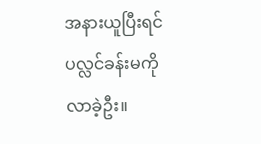အနားယူပြီးရင် ပလ္လင်ခန်းမကို လာခဲ့ဦး။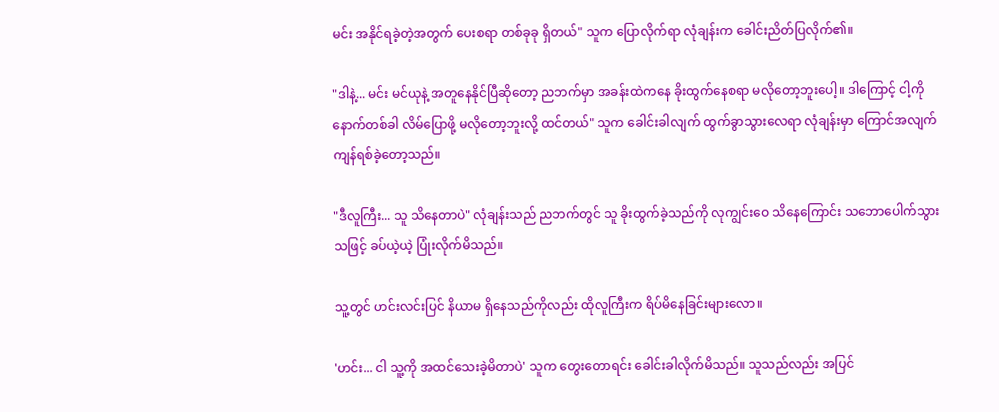မင်း အနိုင်ရခဲ့တဲ့အတွက် ပေးစရာ တစ်ခုခု ရှိတယ်" သူက ပြောလိုက်ရာ လုံချန်းက ခေါင်းညိတ်ပြလိုက်၏။

"ဒါနဲ့... မင်း မင်ယုနဲ့ အတူနေနိုင်ပြီဆိုတော့ ညဘက်မှာ အခန်းထဲကနေ ခိုးထွက်နေစရာ မလိုတော့ဘူးပေါ့။ ဒါကြောင့် ငါ့ကို နောက်တစ်ခါ လိမ်ပြောဖို့ မလိုတော့ဘူးလို့ ထင်တယ်" သူက ခေါင်းခါလျက် ထွက်ခွာသွားလေရာ လုံချန်းမှာ ကြောင်အလျက် ကျန်ရစ်ခဲ့တော့သည်။

"ဒီလူကြီး... သူ သိနေတာပဲ" လုံချန်းသည် ညဘက်တွင် သူ ခိုးထွက်ခဲ့သည်ကို လုကျွင်းဝေ သိနေကြောင်း သဘောပေါက်သွားသဖြင့် ခပ်ယဲ့ယဲ့ ပြုံးလိုက်မိသည်။

သူ့တွင် ဟင်းလင်းပြင် နိယာမ ရှိနေသည်ကိုလည်း ထိုလူကြီးက ရိပ်မိနေခြင်းများလော။

'ဟင်း... ငါ သူ့ကို အထင်သေးခဲ့မိတာပဲ' သူက တွေးတောရင်း ခေါင်းခါလိုက်မိသည်။ သူသည်လည်း အပြင်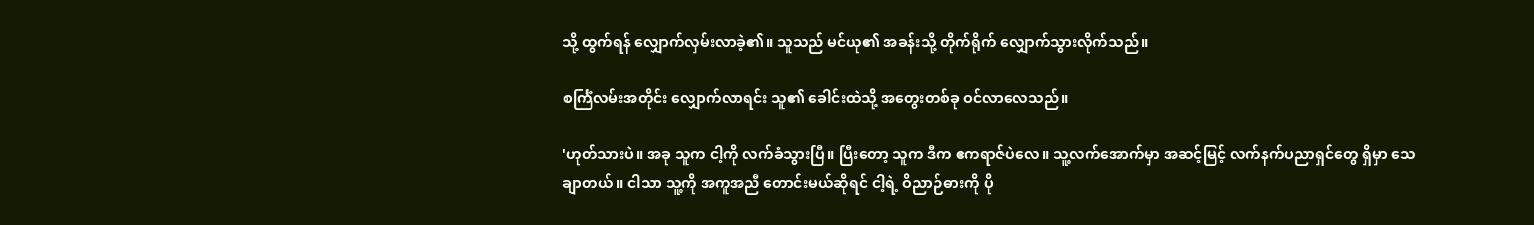သို့ ထွက်ရန် လျှောက်လှမ်းလာခဲ့၏။ သူသည် မင်ယု၏ အခန်းသို့ တိုက်ရိုက် လျှောက်သွားလိုက်သည်။

စင်္ကြံလမ်းအတိုင်း လျှောက်လာရင်း သူ၏ ခေါင်းထဲသို့ အတွေးတစ်ခု ဝင်လာလေသည်။

'ဟုတ်သားပဲ။ အခု သူက ငါ့ကို လက်ခံသွားပြီ။ ပြီးတော့ သူက ဒီက ဧကရာဇ်ပဲလေ။ သူ့လက်အောက်မှာ အဆင့်မြင့် လက်နက်ပညာရှင်တွေ ရှိမှာ သေချာတယ်။ ငါသာ သူ့ကို အကူအညီ တောင်းမယ်ဆိုရင် ငါ့ရဲ့ ဝိညာဉ်ဓားကို ပို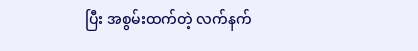ပြီး အစွမ်းထက်တဲ့ လက်နက်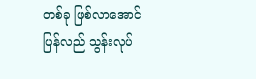တစ်ခု ဖြစ်လာအောင် ပြန်လည် သွန်းလုပ်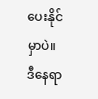ပေးနိုင်မှာပဲ။ ဒီနေရာ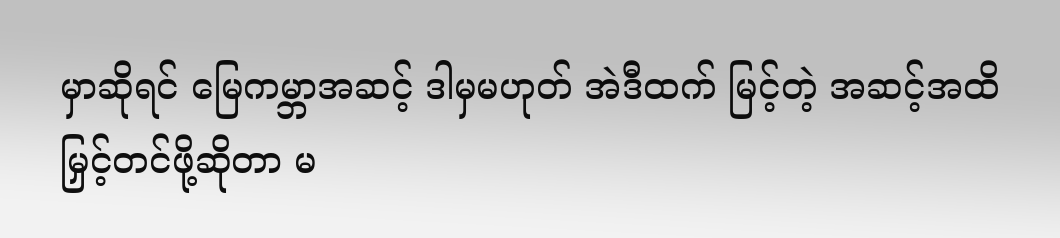မှာဆိုရင် မြေကမ္ဘာအဆင့် ဒါမှမဟုတ် အဲဒီထက် မြင့်တဲ့ အဆင့်အထိ မြှင့်တင်ဖို့ဆိုတာ မ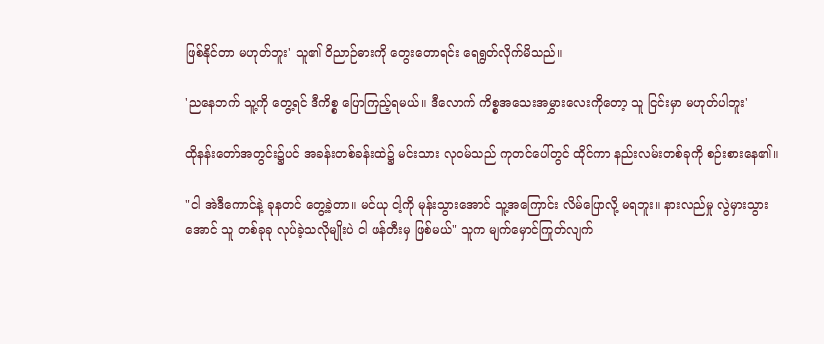ဖြစ်နိုင်တာ မဟုတ်ဘူး' သူ၏ ဝိညာဉ်ဓားကို တွေးတောရင်း ရေရွတ်လိုက်မိသည်။

'ညနေဘက် သူ့ကို တွေ့ရင် ဒီကိစ္စ ပြောကြည့်ရမယ်။ ဒီလောက် ကိစ္စအသေးအမွှားလေးကိုတော့ သူ ငြင်းမှာ မဟုတ်ပါဘူး'

ထိုနန်းတော်အတွင်း၌ပင် အခန်းတစ်ခန်းထဲ၌ မင်းသား လုဝမ်သည် ကုတင်ပေါ်တွင် ထိုင်ကာ နည်းလမ်းတစ်ခုကို စဉ်းစားနေ၏။

"ငါ အဲဒီကောင်နဲ့ ခုနတင် တွေ့ခဲ့တာ။ မင်ယု ငါ့ကို မုန်းသွားအောင် သူ့အကြောင်း လိမ်ပြောလို့ မရဘူး။ နားလည်မှု လွဲမှားသွားအောင် သူ တစ်ခုခု လုပ်ခဲ့သလိုမျိုးပဲ ငါ ဖန်တီးမှ ဖြစ်မယ်" သူက မျက်မှောင်ကြုတ်လျက်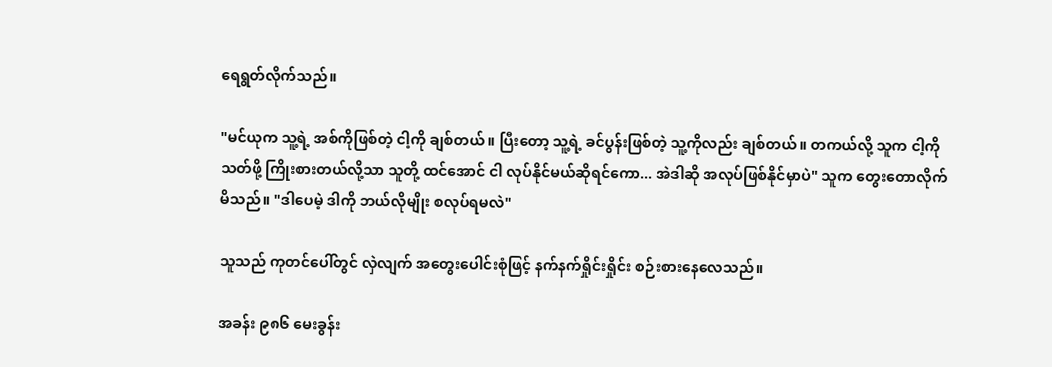ရေရွတ်လိုက်သည်။

"မင်ယုက သူ့ရဲ့ အစ်ကိုဖြစ်တဲ့ ငါ့ကို ချစ်တယ်။ ပြီးတော့ သူ့ရဲ့ ခင်ပွန်းဖြစ်တဲ့ သူ့ကိုလည်း ချစ်တယ်။ တကယ်လို့ သူက ငါ့ကို သတ်ဖို့ ကြိုးစားတယ်လို့သာ သူတို့ ထင်အောင် ငါ လုပ်နိုင်မယ်ဆိုရင်ကော... အဲဒါဆို အလုပ်ဖြစ်နိုင်မှာပဲ" သူက တွေးတောလိုက်မိသည်။ "ဒါပေမဲ့ ဒါကို ဘယ်လိုမျိုး စလုပ်ရမလဲ"

သူသည် ကုတင်ပေါ်တွင် လှဲလျက် အတွေးပေါင်းစုံဖြင့် နက်နက်ရှိုင်းရှိုင်း စဉ်းစားနေလေသည်။

အခန်း ၉၈၆ မေးခွန်း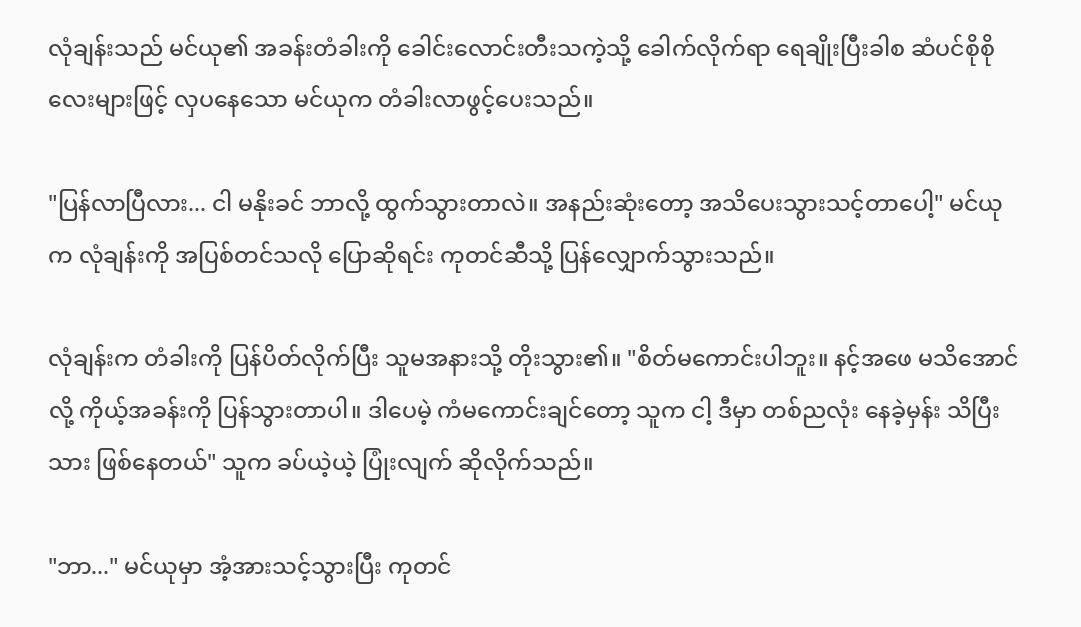လုံချန်းသည် မင်ယု၏ အခန်းတံခါးကို ခေါင်းလောင်းတီးသကဲ့သို့ ခေါက်လိုက်ရာ ရေချိုးပြီးခါစ ဆံပင်စိုစိုလေးများဖြင့် လှပနေသော မင်ယုက တံခါးလာဖွင့်ပေးသည်။

"ပြန်လာပြီလား... ငါ မနိုးခင် ဘာလို့ ထွက်သွားတာလဲ။ အနည်းဆုံးတော့ အသိပေးသွားသင့်တာပေါ့" မင်ယုက လုံချန်းကို အပြစ်တင်သလို ပြောဆိုရင်း ကုတင်ဆီသို့ ပြန်လျှောက်သွားသည်။

လုံချန်းက တံခါးကို ပြန်ပိတ်လိုက်ပြီး သူမအနားသို့ တိုးသွား၏။ "စိတ်မကောင်းပါဘူး။ နင့်အဖေ မသိအောင်လို့ ကိုယ့်အခန်းကို ပြန်သွားတာပါ။ ဒါပေမဲ့ ကံမကောင်းချင်တော့ သူက ငါ့ ဒီမှာ တစ်ညလုံး နေခဲ့မှန်း သိပြီးသား ဖြစ်နေတယ်" သူက ခပ်ယဲ့ယဲ့ ပြုံးလျက် ဆိုလိုက်သည်။

"ဘာ..." မင်ယုမှာ အံ့အားသင့်သွားပြီး ကုတင်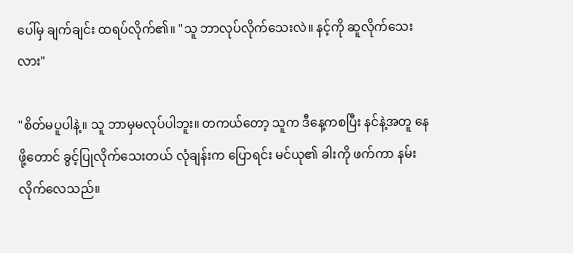ပေါ်မှ ချက်ချင်း ထရပ်လိုက်၏။ "သူ ဘာလုပ်လိုက်သေးလဲ။ နင့်ကို ဆူလိုက်သေးလား"

"စိတ်မပူပါနဲ့။ သူ ဘာမှမလုပ်ပါဘူး။ တကယ်တော့ သူက ဒီနေ့ကစပြီး နင်နဲ့အတူ နေဖို့တောင် ခွင့်ပြုလိုက်သေးတယ် လုံချန်းက ပြောရင်း မင်ယု၏ ခါးကို ဖက်ကာ နမ်းလိုက်လေသည်။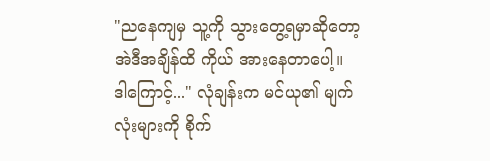"ညနေကျမှ သူ့ကို သွားတွေ့ရမှာဆိုတော့ အဲဒီအချိန်ထိ ကိုယ် အားနေတာပေါ့။ ဒါကြောင့်..." လုံချန်းက မင်ယု၏ မျက်လုံးများကို စိုက်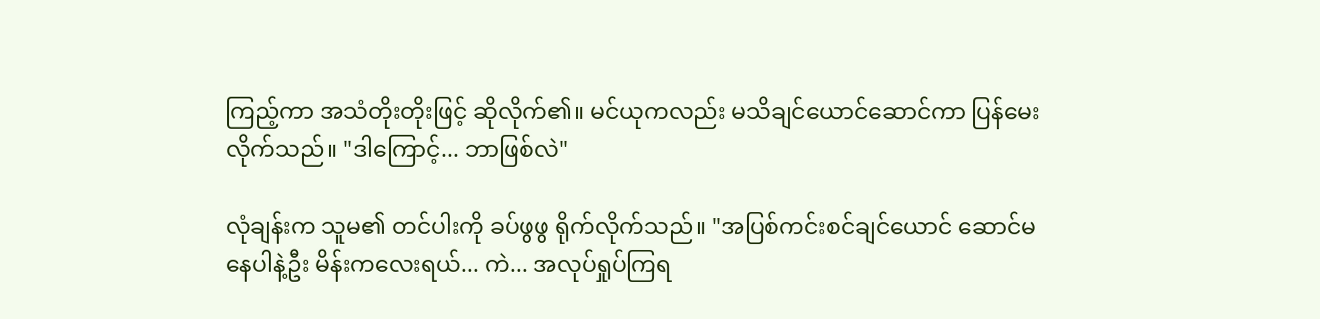ကြည့်ကာ အသံတိုးတိုးဖြင့် ဆိုလိုက်၏။ မင်ယုကလည်း မသိချင်ယောင်ဆောင်ကာ ပြန်မေးလိုက်သည်။ "ဒါကြောင့်... ဘာဖြစ်လဲ"

လုံချန်းက သူမ၏ တင်ပါးကို ခပ်ဖွဖွ ရိုက်လိုက်သည်။ "အပြစ်ကင်းစင်ချင်ယောင် ဆောင်မနေပါနဲ့ဦး မိန်းကလေးရယ်... ကဲ... အလုပ်ရှုပ်ကြရ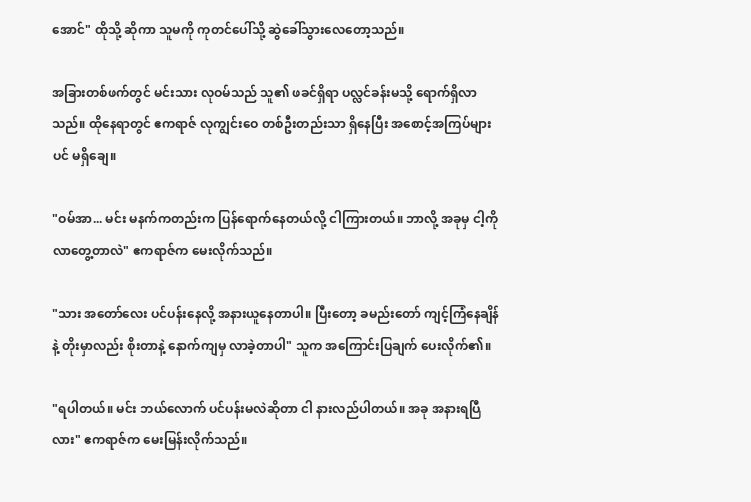အောင်" ထိုသို့ ဆိုကာ သူမကို ကုတင်ပေါ်သို့ ဆွဲခေါ်သွားလေတော့သည်။

အခြားတစ်ဖက်တွင် မင်းသား လုဝမ်သည် သူ၏ ဖခင်ရှိရာ ပလ္လင်ခန်းမသို့ ရောက်ရှိလာသည်။ ထိုနေရာတွင် ဧကရာဇ် လုကျွင်းဝေ တစ်ဦးတည်းသာ ရှိနေပြီး အစောင့်အကြပ်များပင် မရှိချေ။

"ဝမ်အာ... မင်း မနက်ကတည်းက ပြန်ရောက်နေတယ်လို့ ငါကြားတယ်။ ဘာလို့ အခုမှ ငါ့ကို လာတွေ့တာလဲ" ဧကရာဇ်က မေးလိုက်သည်။

"သား အတော်လေး ပင်ပန်းနေလို့ အနားယူနေတာပါ။ ပြီးတော့ ခမည်းတော် ကျင့်ကြံနေချိန်နဲ့ တိုးမှာလည်း စိုးတာနဲ့ နောက်ကျမှ လာခဲ့တာပါ" သူက အကြောင်းပြချက် ပေးလိုက်၏။

"ရပါတယ်။ မင်း ဘယ်လောက် ပင်ပန်းမလဲဆိုတာ ငါ နားလည်ပါတယ်။ အခု အနားရပြီလား" ဧကရာဇ်က မေးမြန်းလိုက်သည်။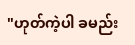"ဟုတ်ကဲ့ပါ ခမည်း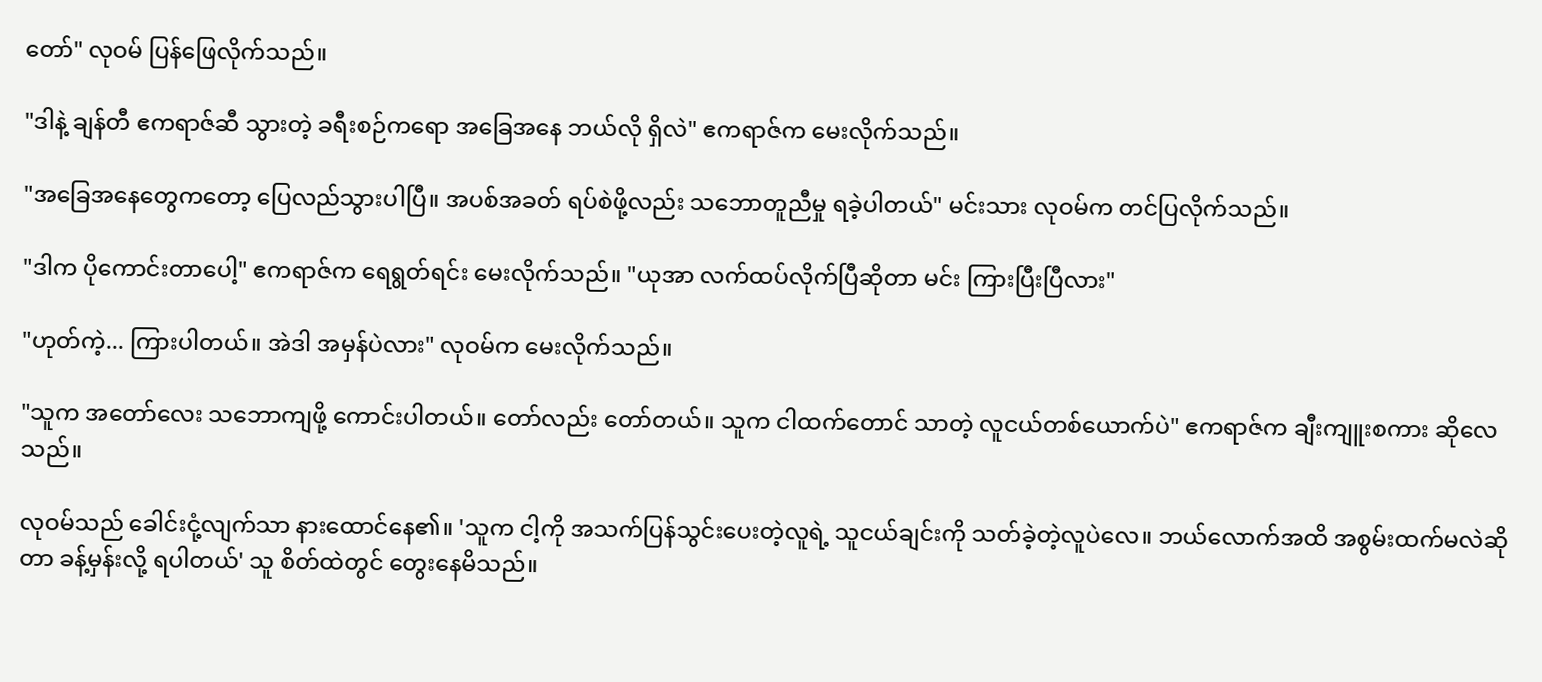တော်" လုဝမ် ပြန်ဖြေလိုက်သည်။

"ဒါနဲ့ ချန်တီ ဧကရာဇ်ဆီ သွားတဲ့ ခရီးစဉ်ကရော အခြေအနေ ဘယ်လို ရှိလဲ" ဧကရာဇ်က မေးလိုက်သည်။

"အခြေအနေတွေကတော့ ပြေလည်သွားပါပြီ။ အပစ်အခတ် ရပ်စဲဖို့လည်း သဘောတူညီမှု ရခဲ့ပါတယ်" မင်းသား လုဝမ်က တင်ပြလိုက်သည်။

"ဒါက ပိုကောင်းတာပေါ့" ဧကရာဇ်က ရေရွတ်ရင်း မေးလိုက်သည်။ "ယုအာ လက်ထပ်လိုက်ပြီဆိုတာ မင်း ကြားပြီးပြီလား"

"ဟုတ်ကဲ့... ကြားပါတယ်။ အဲဒါ အမှန်ပဲလား" လုဝမ်က မေးလိုက်သည်။

"သူက အတော်လေး သဘောကျဖို့ ကောင်းပါတယ်။ တော်လည်း တော်တယ်။ သူက ငါထက်တောင် သာတဲ့ လူငယ်တစ်ယောက်ပဲ" ဧကရာဇ်က ချီးကျူးစကား ဆိုလေသည်။

လုဝမ်သည် ခေါင်းငုံ့လျက်သာ နားထောင်နေ၏။ 'သူက ငါ့ကို အသက်ပြန်သွင်းပေးတဲ့လူရဲ့ သူငယ်ချင်းကို သတ်ခဲ့တဲ့လူပဲလေ။ ဘယ်လောက်အထိ အစွမ်းထက်မလဲဆိုတာ ခန့်မှန်းလို့ ရပါတယ်' သူ စိတ်ထဲတွင် တွေးနေမိသည်။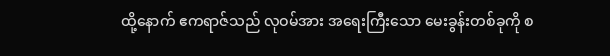ထို့နောက် ဧကရာဇ်သည် လုဝမ်အား အရေးကြီးသော မေးခွန်းတစ်ခုကို စ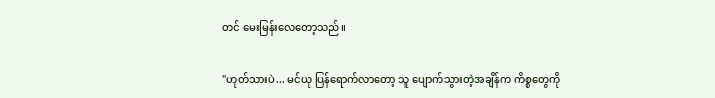တင် မေးမြန်းလေတော့သည်။

"ဟုတ်သားပဲ... မင်ယု ပြန်ရောက်လာတော့ သူ ပျောက်သွားတဲ့အချိန်က ကိစ္စတွေကို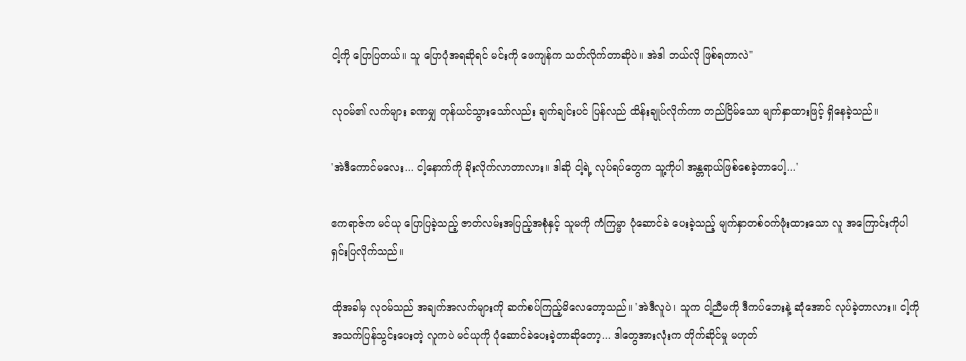ငါ့ကို ပြောပြတယ်။ သူ ပြောပုံအရဆိုရင် မင်းကို ဖေကျန်က သတ်လိုက်တာဆိုပဲ။ အဲဒါ ဘယ်လို ဖြစ်ရတာလဲ"

လုဝမ်၏ လက်များ ခဏမျှ တုန်ယင်သွားသော်လည်း ချက်ချင်းပင် ပြန်လည် ထိန်းချုပ်လိုက်ကာ တည်ငြိမ်သော မျက်နှာထားဖြင့် ရှိနေခဲ့သည်။

'အဲဒီကောင်မလေး... ငါ့နောက်ကို ခိုးလိုက်လာတာလား။ ဒါဆို ငါ့ရဲ့ လုပ်ရပ်တွေက သူ့ကိုပါ အန္တရာယ်ဖြစ်စေခဲ့တာပေါ့...'

ဧကရာဇ်က မင်ယု ပြောပြခဲ့သည့် ဇာတ်လမ်းအပြည့်အစုံနှင့် သူမကို ကံကြမ္မာ ပုံဆောင်ခဲ ပေးခဲ့သည့် မျက်နှာတစ်ဝက်ဖုံးထားသော လူ အကြောင်းကိုပါ ရှင်းပြလိုက်သည်။

ထိုအခါမှ လုဝမ်သည် အချက်အလက်များကို ဆက်စပ်ကြည့်မိလေတော့သည်။ 'အဲဒီလူပဲ၊ သူက ငါ့ညီမကို ဒီကပ်ဘေးနဲ့ ဆုံအောင် လုပ်ခဲ့တာလား။ ငါ့ကို အသက်ပြန်သွင်းပေးတဲ့ လူကပဲ မင်ယုကို ပုံဆောင်ခဲပေးခဲ့တာဆိုတော့... ဒါတွေအားလုံးက တိုက်ဆိုင်မှု မဟုတ်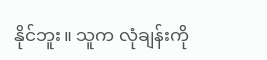နိုင်ဘူး။ သူက လုံချန်းကို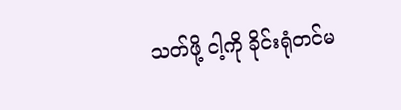သတ်ဖို့ ငါ့ကို ခိုင်းရုံတင်မ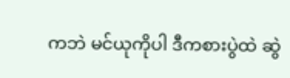ကဘဲ မင်ယုကိုပါ ဒီကစားပွဲထဲ ဆွဲ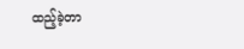ထည့်ခဲ့တာ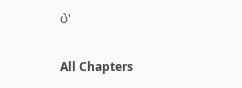ပဲ'

All Chapters